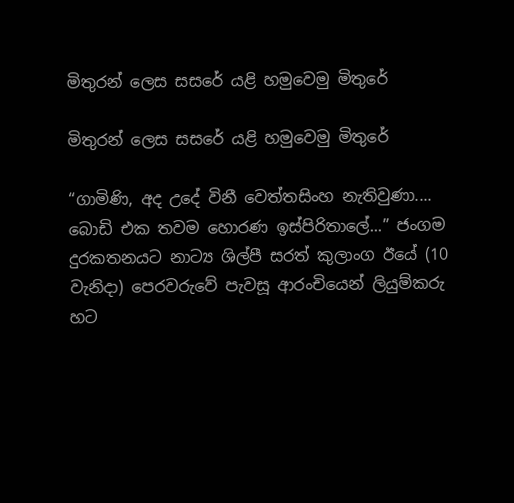මිතුරන් ලෙස සසරේ යළි හමුවෙමු මිතුරේ

මිතුරන් ලෙස සසරේ යළි හමුවෙමු මිතුරේ

“ගාමිණි, අද උදේ විනී වෙත්තසිංහ නැතිවුණා.... බොඩි එක තවම හොරණ ඉස්පිරිතාලේ...” ජංගම දුරකතනයට නාට්‍ය ශිල්පී සරත් කුලාංග ඊයේ (10 වැනිදා) පෙරවරුවේ පැවසූ ආරංචියෙන් ලියුම්කරු හට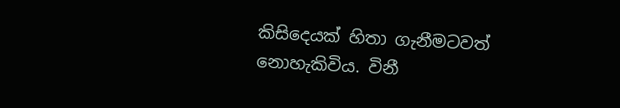කිසිදෙයක් හිතා ගැනීමටවත් නොහැකිවිය. විනී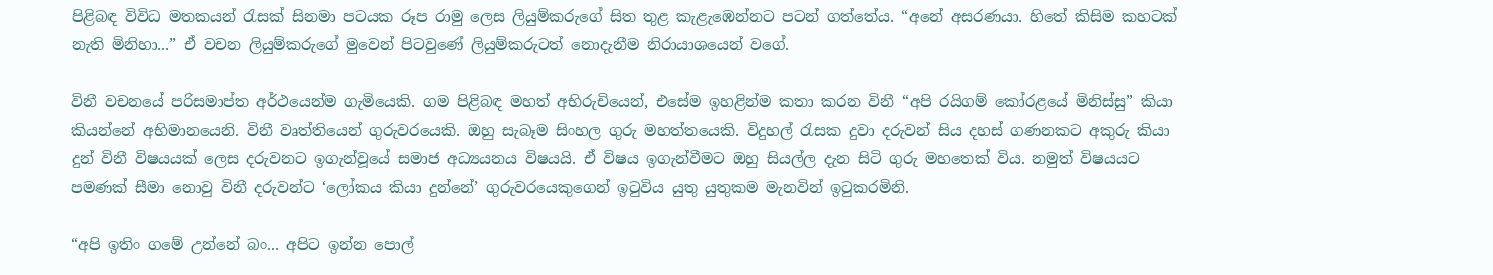පිළිබඳ විවිධ මතකයන් රැසක් සිනමා පටයක රූප රාමු ලෙස ලියුම්කරුගේ සිත තුළ කැළැඹෙන්නට පටන් ගත්තේය. “අනේ අසරණයා. හිතේ කිසිම කහටක් නැති මිනිහා...” ඒ වචන ලියුම්කරුගේ මුවෙන් පිටවුණේ ලියුම්කරුටත් නොදැනීම නිරායාශයෙන් වගේ.

විනී වචනයේ පරිසමාප්ත අර්ථයෙන්ම ගැමියෙකි. ගම පිළිබඳ මහත් අභිරුචියෙන්, එසේම ඉහළින්ම කතා කරන විනී “අපි රයිගම් කෝරළයේ මිනිස්සු” කියා කියන්නේ අභිමානයෙනි. විනී වෘත්තියෙන් ගුරුවරයෙකි. ඔහු සැබෑම සිංහල ගුරු මහත්තයෙකි. විදුහල් රැසක දුවා දරුවන් සිය දහස් ගණනකට අකුරු කියා දුන් විනී විෂයයක් ලෙස දරුවනට ඉගැන්වූයේ සමාජ අධ්‍යයනය විෂයයි. ඒ විෂය ඉගැන්වීමට ඔහු සියල්ල දැන සිටි ගුරු මහතෙක් විය. නමුත් විෂයයට පමණක් සීමා නොවු විනී දරුවන්ට ‘ලෝකය කියා දුන්නේ’ ගුරුවරයෙකුගෙන් ඉටුවිය යුතු යුතුකම මැනවින් ඉටුකරමිනි.

“අපි ඉතිං ගමේ උන්නේ බං... අපිට ඉන්න පොල්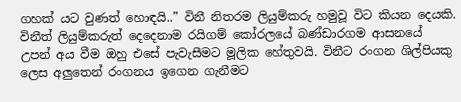ගහක් යට වුණත් හොඳයි..” විනී නිතරම ලියුම්කරු හමුවූ විට කියන දෙයකි. විනීත් ලියුම්කරුත් දෙදෙනාම රයිගම් කෝරලයේ බණ්ඩාරගම ආසනයේ උපන් අය වීම ඔහු එසේ පැවැසීමට මූලික හේතුවයි. විනීට රංගන ශිල්පියකු ලෙස අලුතෙන් රංගනය ඉගෙන ගැනීමට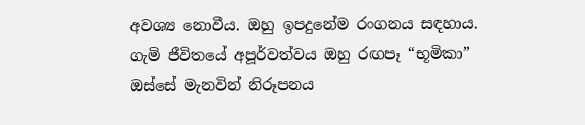අවශ්‍ය නොවීය. ඔහු ඉපදුනේම රංගනය සඳහාය. ගැමි ජීවිතයේ අපූර්වත්වය ඔහු රඟපෑ “භූමිකා” ඔස්සේ මැනවින් නිරූපනය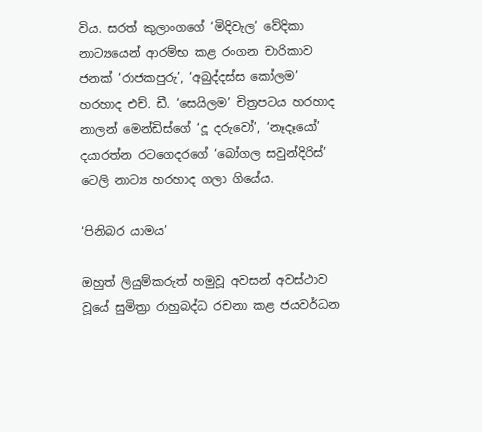විය. සරත් කුලාංගගේ ‘මිදිවැල’ වේදිකා නාට්‍යයෙන් ආරම්භ කළ රංගන චාරිකාව ජනක් ‘රාජකපුරු’, ‘අබුද්දස්ස කෝලම’ හරහාද එච්. ඩී. ‘සෙයිලම’ චිත්‍රපටය හරහාද නාලන් මෙන්ඩිස්ගේ ‘දූ දරුවෝ’, ‘නෑදෑයෝ’ දයාරත්න රටගෙදරගේ ‘බෝගල සවුන්දිරිස්’ ටෙලි නාට්‍ය හරහාද ගලා ගියේය.

‘පිනිබර යාමය’

ඔහුත් ලියුම්කරුත් හමුවූ අවසන් අවස්ථාව වූයේ සුමිත්‍රා රාහුබද්ධ රචනා කළ ජයවර්ධන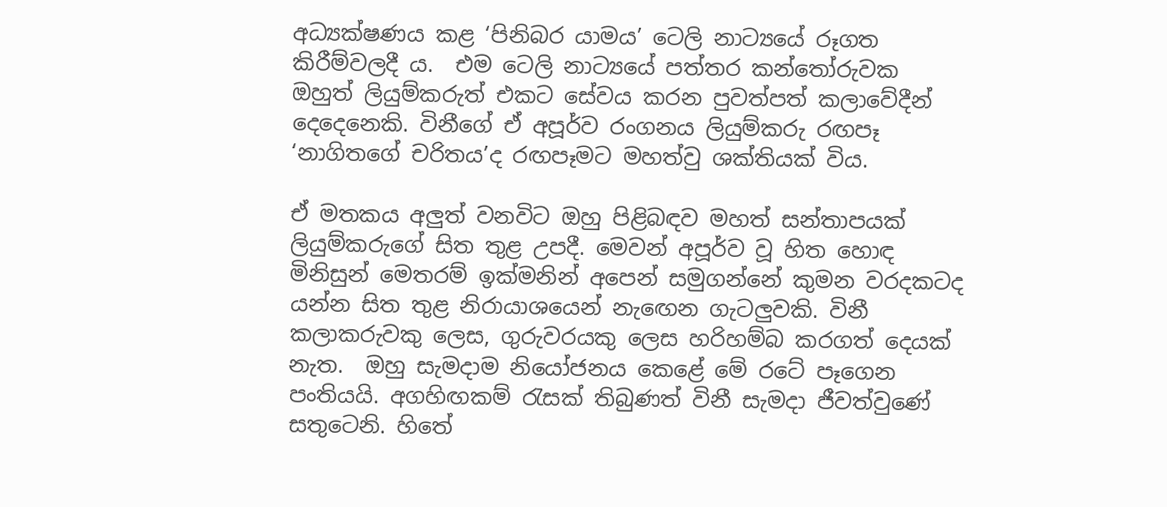අධ්‍යක්ෂණය කළ ‘පිනිබර යාමය’ ටෙලි නාට්‍යයේ රූගත කිරීම්වලදී ය.  එම ටෙලි නාට්‍යයේ පත්තර කන්තෝරුවක ඔහුත් ලියුම්කරුත් එකට සේවය කරන පුවත්පත් කලාවේදීන් දෙදෙනෙකි. විනීගේ ඒ අපූර්ව රංගනය ලියුම්කරු රඟපෑ ‘නාගිතගේ චරිතය’ද රඟපෑමට මහත්වු ශක්තියක් විය.

ඒ මතකය අලුත් වනවිට ඔහු පිළිබඳව මහත් සන්තාපයක් ලියුම්කරුගේ සිත තුළ උපදී. මෙවන් අපූර්ව වූ හිත හොඳ මිනිසුන් මෙතරම් ඉක්මනින් අපෙන් සමුගන්නේ කුමන වරදකටද යන්න සිත තුළ නිරායාශයෙන් නැඟෙන ගැටලුවකි. විනී කලාකරුවකු ලෙස, ගුරුවරයකු ලෙස හරිහම්බ කරගත් දෙයක් නැත.  ඔහු සැමදාම නියෝජනය කෙළේ මේ රටේ පෑගෙන පංතියයි. අගහිඟකම් රැසක් තිබුණත් විනී සැමදා ජීවත්වුණේ සතුටෙනි. හිතේ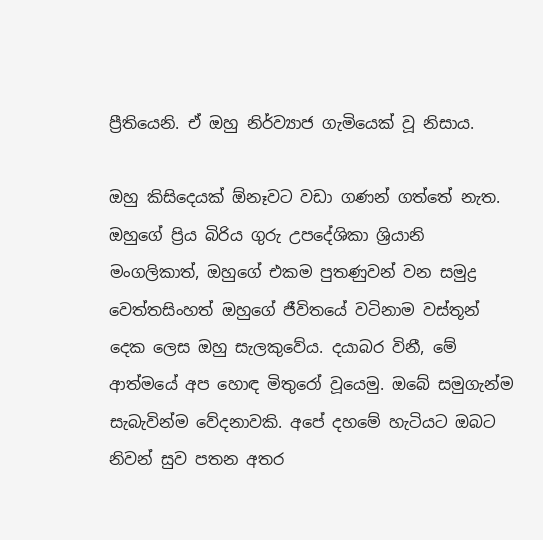ප්‍රීතියෙනි. ඒ ඔහු නිර්ව්‍යාජ ගැමියෙක් වූ නිසාය.

ඔහු කිසිදෙයක් ඕනෑවට වඩා ගණන් ගත්තේ නැත. ඔහුගේ ප්‍රිය බිරිය ගුරු උපදේශිකා ශ්‍රියානි මංගලිකාත්, ඔහුගේ එකම පුතණුවන් වන සමුද්‍ර වෙත්තසිංහත් ඔහුගේ ජීවිතයේ වටිනාම වස්තූන් දෙක ලෙස ඔහු සැලකුවේය. දයාබර විනී, මේ ආත්මයේ අප හොඳ මිතුරෝ වූයෙමු. ඔබේ සමුගැන්ම සැබැවින්ම වේදනාවකි. අපේ දහමේ හැටියට ඔබට නිවන් සුව පතන අතර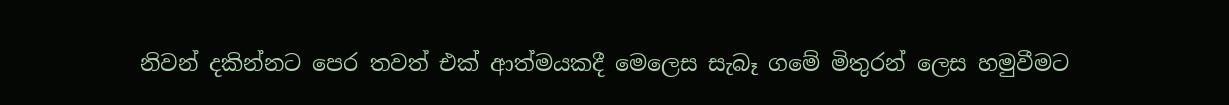නිවන් දකින්නට පෙර තවත් එක් ආත්මයකදී මෙලෙස සැබෑ ගමේ මිතුරන් ලෙස හමුවීමට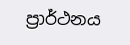ප්‍රාර්ථනය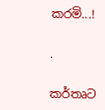කරමි...!

.

කර්තෘට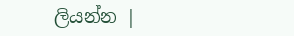ලියන්න |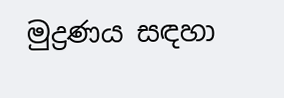මුද්‍රණය සඳහා